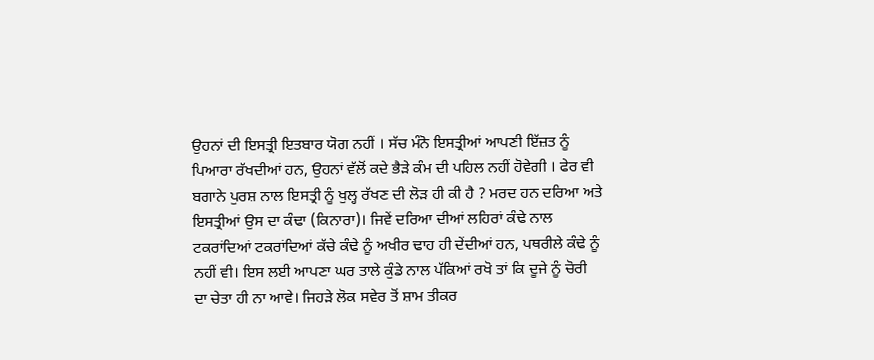ਉਹਨਾਂ ਦੀ ਇਸਤ੍ਰੀ ਇਤਬਾਰ ਯੋਗ ਨਹੀਂ । ਸੱਚ ਮੰਨੋ ਇਸਤ੍ਰੀਆਂ ਆਪਣੀ ਇੱਜ਼ਤ ਨੂੰ ਪਿਆਰਾ ਰੱਖਦੀਆਂ ਹਨ, ਉਹਨਾਂ ਵੱਲੋਂ ਕਦੇ ਭੈੜੇ ਕੰਮ ਦੀ ਪਹਿਲ ਨਹੀਂ ਹੋਵੇਗੀ । ਫੇਰ ਵੀ ਬਗਾਨੇ ਪੁਰਸ਼ ਨਾਲ ਇਸਤ੍ਰੀ ਨੂੰ ਖੁਲ੍ਹ ਰੱਖਣ ਦੀ ਲੋੜ ਹੀ ਕੀ ਹੈ ? ਮਰਦ ਹਨ ਦਰਿਆ ਅਤੇ ਇਸਤ੍ਰੀਆਂ ਉਸ ਦਾ ਕੰਢਾ (ਕਿਨਾਰਾ)। ਜਿਵੇਂ ਦਰਿਆ ਦੀਆਂ ਲਹਿਰਾਂ ਕੰਢੇ ਨਾਲ ਟਕਰਾਂਦਿਆਂ ਟਕਰਾਂਦਿਆਂ ਕੱਚੇ ਕੰਢੇ ਨੂੰ ਅਖੀਰ ਢਾਹ ਹੀ ਦੇਂਦੀਆਂ ਹਨ, ਪਥਰੀਲੇ ਕੰਢੇ ਨੂੰ ਨਹੀਂ ਵੀ। ਇਸ ਲਈ ਆਪਣਾ ਘਰ ਤਾਲੇ ਕੁੰਡੇ ਨਾਲ ਪੱਕਿਆਂ ਰਖੋ ਤਾਂ ਕਿ ਦੂਜੇ ਨੂੰ ਚੋਰੀ ਦਾ ਚੇਤਾ ਹੀ ਨਾ ਆਵੇ। ਜਿਹੜੇ ਲੋਕ ਸਵੇਰ ਤੋਂ ਸ਼ਾਮ ਤੀਕਰ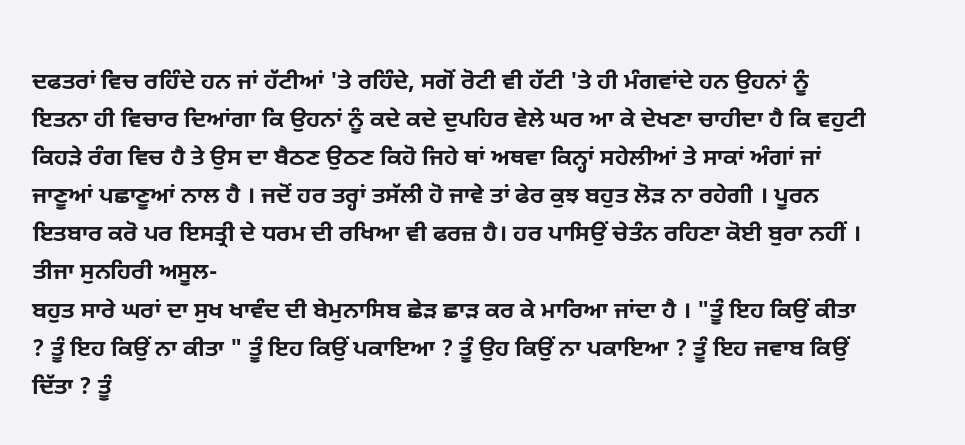ਦਫਤਰਾਂ ਵਿਚ ਰਹਿੰਦੇ ਹਨ ਜਾਂ ਹੱਟੀਆਂ 'ਤੇ ਰਹਿੰਦੇ, ਸਗੋਂ ਰੋਟੀ ਵੀ ਹੱਟੀ 'ਤੇ ਹੀ ਮੰਗਵਾਂਦੇ ਹਨ ਉਹਨਾਂ ਨੂੰ ਇਤਨਾ ਹੀ ਵਿਚਾਰ ਦਿਆਂਗਾ ਕਿ ਉਹਨਾਂ ਨੂੰ ਕਦੇ ਕਦੇ ਦੁਪਹਿਰ ਵੇਲੇ ਘਰ ਆ ਕੇ ਦੇਖਣਾ ਚਾਹੀਦਾ ਹੈ ਕਿ ਵਹੁਟੀ ਕਿਹੜੇ ਰੰਗ ਵਿਚ ਹੈ ਤੇ ਉਸ ਦਾ ਬੈਠਣ ਉਠਣ ਕਿਹੋ ਜਿਹੇ ਥਾਂ ਅਥਵਾ ਕਿਨ੍ਹਾਂ ਸਹੇਲੀਆਂ ਤੇ ਸਾਕਾਂ ਅੰਗਾਂ ਜਾਂ ਜਾਣੂਆਂ ਪਛਾਣੂਆਂ ਨਾਲ ਹੈ । ਜਦੋਂ ਹਰ ਤਰ੍ਹਾਂ ਤਸੱਲੀ ਹੋ ਜਾਵੇ ਤਾਂ ਫੇਰ ਕੁਝ ਬਹੁਤ ਲੋੜ ਨਾ ਰਹੇਗੀ । ਪੂਰਨ ਇਤਬਾਰ ਕਰੋ ਪਰ ਇਸਤ੍ਰੀ ਦੇ ਧਰਮ ਦੀ ਰਖਿਆ ਵੀ ਫਰਜ਼ ਹੈ। ਹਰ ਪਾਸਿਉਂ ਚੇਤੰਨ ਰਹਿਣਾ ਕੋਈ ਬੁਰਾ ਨਹੀਂ ।
ਤੀਜਾ ਸੁਨਹਿਰੀ ਅਸੂਲ-
ਬਹੁਤ ਸਾਰੇ ਘਰਾਂ ਦਾ ਸੁਖ ਖਾਵੰਦ ਦੀ ਬੇਮੁਨਾਸਿਬ ਛੇੜ ਛਾੜ ਕਰ ਕੇ ਮਾਰਿਆ ਜਾਂਦਾ ਹੈ । "ਤੂੰ ਇਹ ਕਿਉਂ ਕੀਤਾ ? ਤੂੰ ਇਹ ਕਿਉਂ ਨਾ ਕੀਤਾ " ਤੂੰ ਇਹ ਕਿਉਂ ਪਕਾਇਆ ? ਤੂੰ ਉਹ ਕਿਉਂ ਨਾ ਪਕਾਇਆ ? ਤੂੰ ਇਹ ਜਵਾਬ ਕਿਉਂ ਦਿੱਤਾ ? ਤੂੰ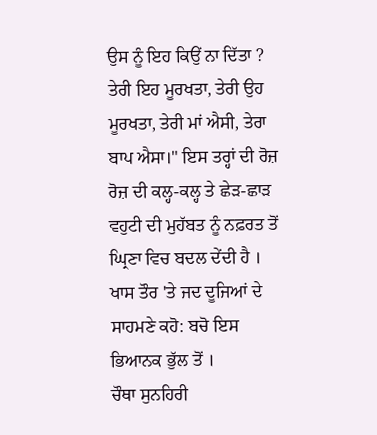ਉਸ ਨੂੰ ਇਹ ਕਿਉਂ ਨਾ ਦਿੱਤਾ ? ਤੇਰੀ ਇਹ ਮੂਰਖਤਾ, ਤੇਰੀ ਉਹ ਮੂਰਖਤਾ, ਤੇਰੀ ਮਾਂ ਐਸੀ, ਤੇਰਾ ਬਾਪ ਐਸਾ।" ਇਸ ਤਰ੍ਹਾਂ ਦੀ ਰੋਜ਼ ਰੋਜ਼ ਦੀ ਕਲ੍ਹ-ਕਲ੍ਹ ਤੇ ਛੇੜ-ਛਾੜ ਵਹੁਟੀ ਦੀ ਮੁਹੱਬਤ ਨੂੰ ਨਫ਼ਰਤ ਤੋਂ ਘ੍ਰਿਣਾ ਵਿਚ ਬਦਲ ਦੇਂਦੀ ਹੈ । ਖਾਸ ਤੌਰ 'ਤੇ ਜਦ ਦੂਜਿਆਂ ਦੇ ਸਾਹਮਣੇ ਕਹੋ: ਬਚੋ ਇਸ ਭਿਆਨਕ ਭੁੱਲ ਤੋਂ ।
ਚੌਥਾ ਸੁਨਹਿਰੀ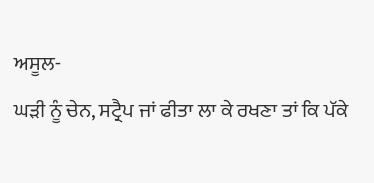ਅਸੂਲ-
ਘੜੀ ਨੂੰ ਚੇਨ, ਸਟ੍ਰੈਪ ਜਾਂ ਫੀਤਾ ਲਾ ਕੇ ਰਖਣਾ ਤਾਂ ਕਿ ਪੱਕੇ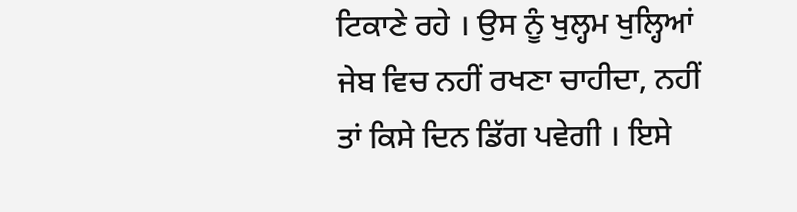ਟਿਕਾਣੇ ਰਹੇ । ਉਸ ਨੂੰ ਖੁਲ੍ਹਮ ਖੁਲ੍ਹਿਆਂ ਜੇਬ ਵਿਚ ਨਹੀਂ ਰਖਣਾ ਚਾਹੀਦਾ, ਨਹੀਂ ਤਾਂ ਕਿਸੇ ਦਿਨ ਡਿੱਗ ਪਵੇਗੀ । ਇਸੇ